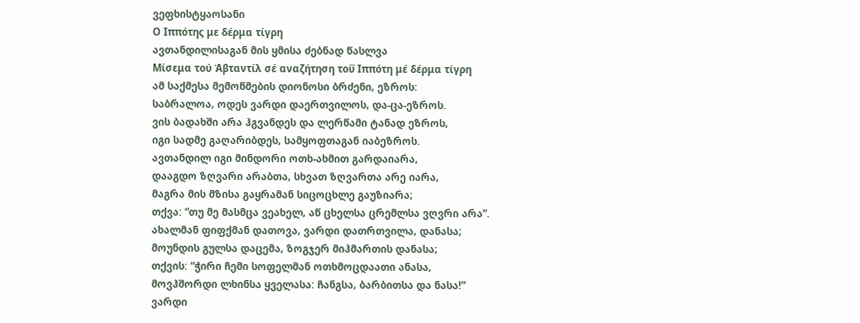ვეფხისტყაოსანი
Ο Ιππότης με δέρμα τίγρη
ავთანდილისაგან მის ყმისა ძებნად წასლვა
Μίσεμα τού Άβταντίλ σέ αναζήτηση τοΰ Ιππότη μέ δέρμα τίγρη
ამ საქმესა მემოწმების დიონოსი ბრძენი, ეზროს:
საბრალოა, ოდეს ვარდი დაერთვილოს, და-ცა-ეზროს.
ვის ბადახში არა ჰგვანდეს და ლერწამი ტანად ეზროს,
იგი სადმე გაღარიბდეს, სამყოფთაგან იაბეზროს.
ავთანდილ იგი მინდორი ოთხ-ახმით გარდაიარა,
დააგდო ზღვარი არაბთა, სხვათ ზღვართა არე იარა,
მაგრა მის მზისა გაყრამან სიცოცხლე გაუზიარა;
თქვა: “თუ მე მასმცა ვეახელ, აწ ცხელსა ცრემლსა ვღვრი არა”.
ახალმან ფიფქმან დათოვა, ვარდი დათრთვილა, დანასა;
მოუნდის გულსა დაცემა, ზოგჯერ მიჰმართის დანასა;
თქვის: “ჭირი ჩემი სოფელმან ოთხმოცდაათი ანასა,
მოვჰშორდი ლხინსა ყველასა: ჩანგსა, ბარბითსა და ნასა!”
ვარდი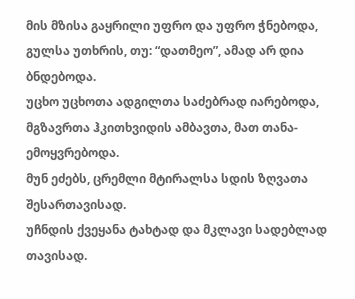მის მზისა გაყრილი უფრო და უფრო ჭნებოდა,
გულსა უთხრის, თუ: “დათმეო”, ამად არ დია ბნდებოდა.
უცხო უცხოთა ადგილთა საძებრად იარებოდა,
მგზავრთა ჰკითხვიდის ამბავთა, მათ თანა-ემოყვრებოდა.
მუნ ეძებს, ცრემლი მტირალსა სდის ზღვათა შესართავისად.
უჩნდის ქვეყანა ტახტად და მკლავი სადებლად თავისად.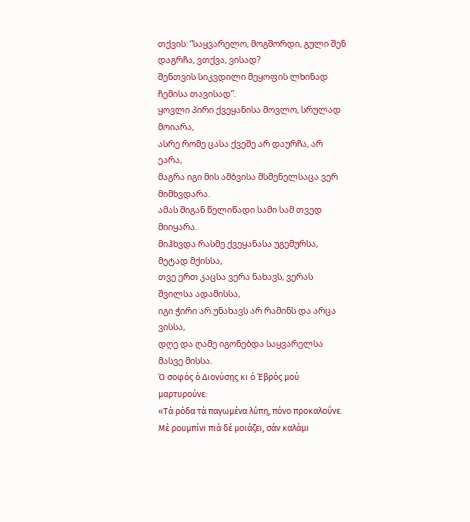თქვის: “საყვარელო, მოგშორდი, გული შენ დაგრჩა, ვთქვა, ვისად?
შენთვის სიკვდილი მეყოფის ლხინად ჩემისა თავისად”.
ყოვლი პირი ქვეყანისა მოვლო, სრულად მოიარა,
ასრე რომე ცასა ქვეშე არ დაურჩა, არ ეარა,
მაგრა იგი მის ამბვისა მსმენელსაცა ვერ მიმხვდარა.
ამას შიგან წელიწადი სამი სამ თვედ მიიყარა.
მიჰხვდა რასმე ქვეყანასა უგემურსა, მეტად მქისსა,
თვე ერთ კაცსა ვერა ნახავს, ვერას შვილსა ადამისსა,
იგი ჭირი არ უნახავს არ რამინს და არცა ვისსა,
დღე და ღამე იგონებდა საყვარელსა მასვე მისსა.
Ό σοφός ό Διονύσης κι ό Έβρός μού μαρτυρούνε:
«Τά ρόδα τά παγωμένα λύπη, πόνο προκαλοΰνε.
Μέ ρουμπίνι πιά δέ μοιάζει, σάν καλάμι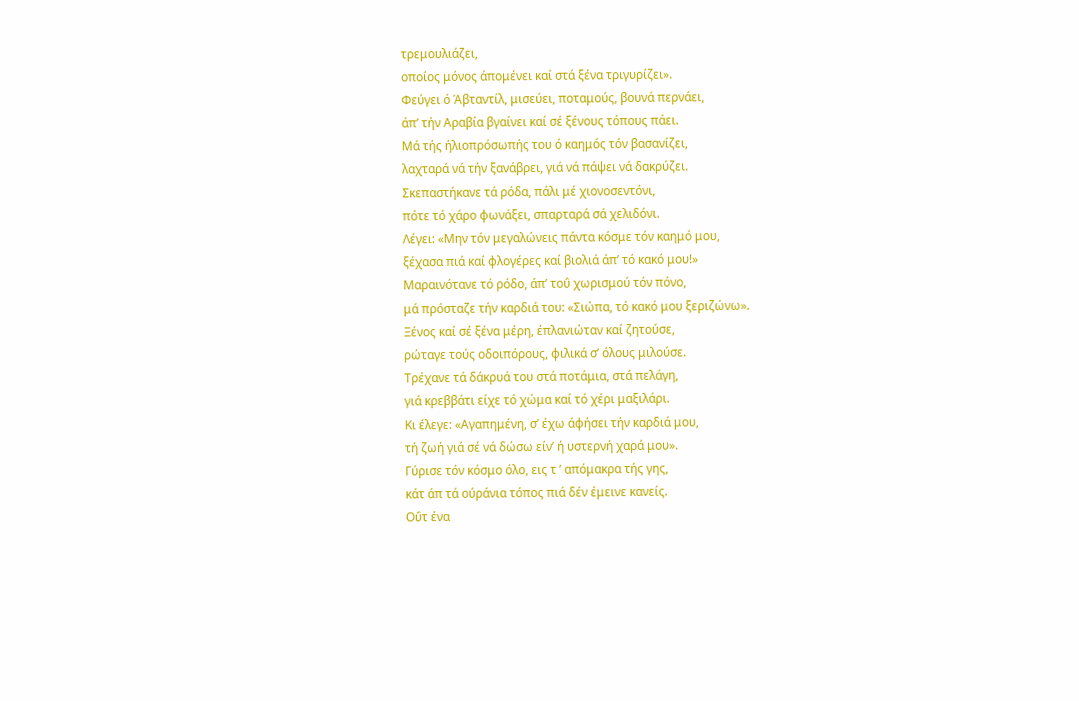τρεμουλιάζει,
οποίος μόνος άπομένει καί στά ξένα τριγυρίζει».
Φεύγει ό Άβταντίλ, μισεύει, ποταμούς, βουνά περνάει,
άπ’ τήν Αραβία βγαίνει καί σέ ξένους τόπους πάει.
Μά τής ήλιοπρόσωπής του ό καημός τόν βασανίζει,
λαχταρά νά τήν ξανάβρει, γιά νά πάψει νά δακρύζει.
Σκεπαστήκανε τά ρόδα, πάλι μέ χιονοσεντόνι,
πότε τό χάρο φωνάξει, σπαρταρά σά χελιδόνι.
Λέγει: «Μην τόν μεγαλώνεις πάντα κόσμε τόν καημό μου,
ξέχασα πιά καί φλογέρες καί βιολιά άπ’ τό κακό μου!»
Μαραινότανε τό ρόδο, άπ’ τοΰ χωρισμού τόν πόνο,
μά πρόσταζε τήν καρδιά του: «Σιώπα, τό κακό μου ξεριζώνω».
Ξένος καί σέ ξένα μέρη, έπλανιώταν καί ζητούσε,
ρώταγε τούς οδοιπόρους, φιλικά σ’ όλους μιλούσε.
Τρέχανε τά δάκρυά του στά ποτάμια, στά πελάγη,
γιά κρεββάτι είχε τό χώμα καί τό χέρι μαξιλάρι.
Κι έλεγε: «Αγαπημένη, σ’ έχω άφήσει τήν καρδιά μου,
τή ζωή γιά σέ νά δώσω είν’ ή υστερνή χαρά μου».
Γύρισε τόν κόσμο όλο, εις τ ’ απόμακρα τής γης,
κάτ άπ τά ούράνια τόπος πιά δέν έμεινε κανείς.
Οΰτ ένα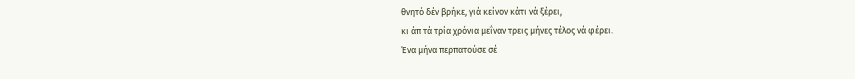θνητό δέν βρήκε, γιά κείνον κάτι νά ξέρει,
κι άπ τά τρία χρόνια μεΐναν τρεις μήνες τέλος νά φέρει.
Ένα μήνα περπατούσε σέ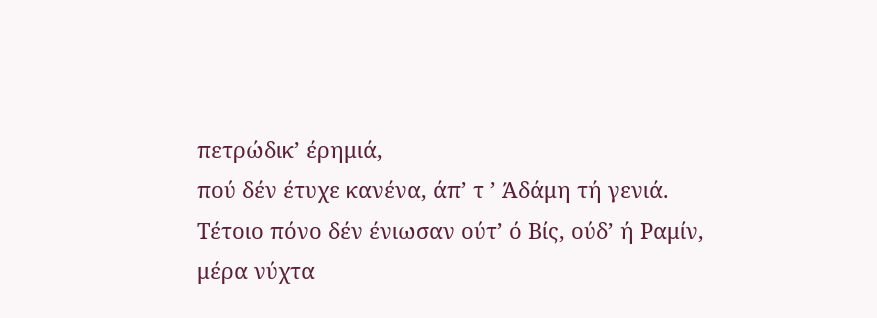πετρώδικ’ έρημιά,
πού δέν έτυχε κανένα, άπ’ τ ’ Άδάμη τή γενιά.
Τέτοιο πόνο δέν ένιωσαν ούτ’ ό Βίς, ούδ’ ή Ραμίν,
μέρα νύχτα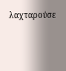λαχταρούσε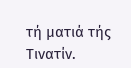τή ματιά τής Τινατίν.